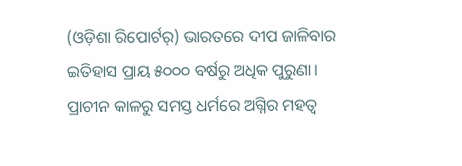(ଓଡ଼ିଶା ରିପୋର୍ଟର୍) ଭାରତରେ ଦୀପ ଜାଳିବାର ଇତିହାସ ପ୍ରାୟ ୫୦୦୦ ବର୍ଷରୁ ଅଧିକ ପୁରୁଣା। ପ୍ରାଚୀନ କାଳରୁ ସମସ୍ତ ଧର୍ମରେ ଅଗ୍ନିର ମହତ୍ୱ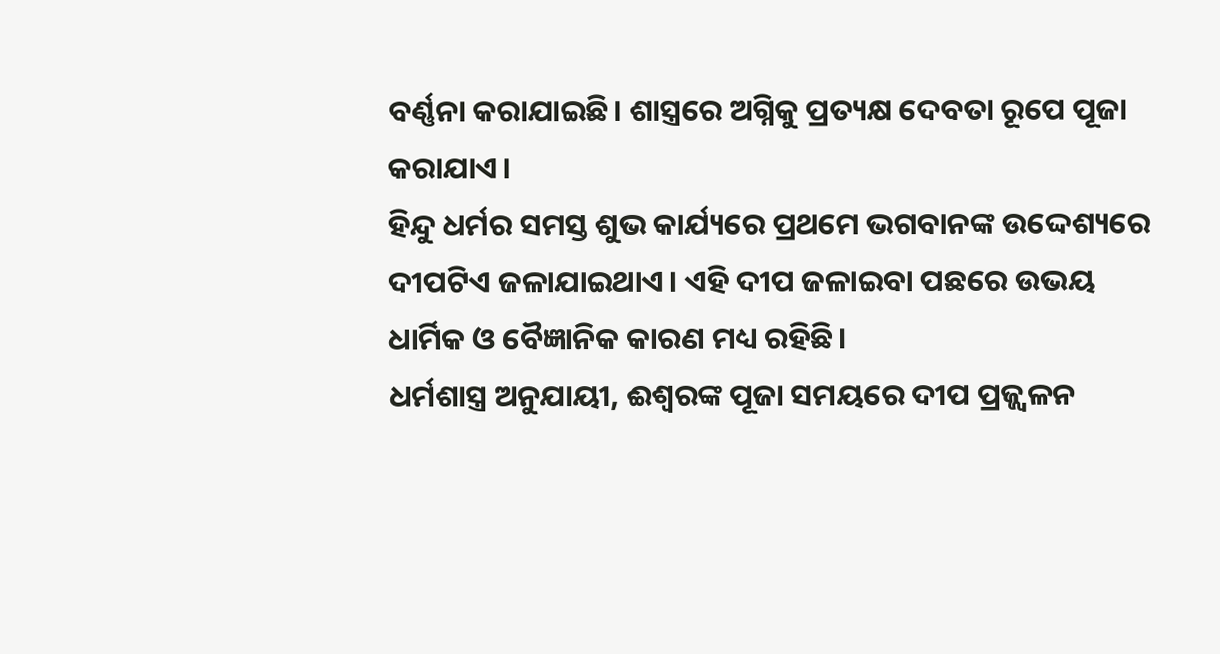ବର୍ଣ୍ଣନା କରାଯାଇଛି। ଶାସ୍ତ୍ରରେ ଅଗ୍ନିକୁ ପ୍ରତ୍ୟକ୍ଷ ଦେବତା ରୂପେ ପୂଜା କରାଯାଏ।
ହିନ୍ଦୁ ଧର୍ମର ସମସ୍ତ ଶୁଭ କାର୍ଯ୍ୟରେ ପ୍ରଥମେ ଭଗବାନଙ୍କ ଉଦ୍ଦେଶ୍ୟରେ ଦୀପଟିଏ ଜଳାଯାଇଥାଏ। ଏହି ଦୀପ ଜଳାଇବା ପଛରେ ଉଭୟ ଧାର୍ମିକ ଓ ବୈଜ୍ଞାନିକ କାରଣ ମଧ୍ୟ ରହିଛି।
ଧର୍ମଶାସ୍ତ୍ର ଅନୁଯାୟୀ, ଈଶ୍ୱରଙ୍କ ପୂଜା ସମୟରେ ଦୀପ ପ୍ରଜ୍ଜ୍ୱଳନ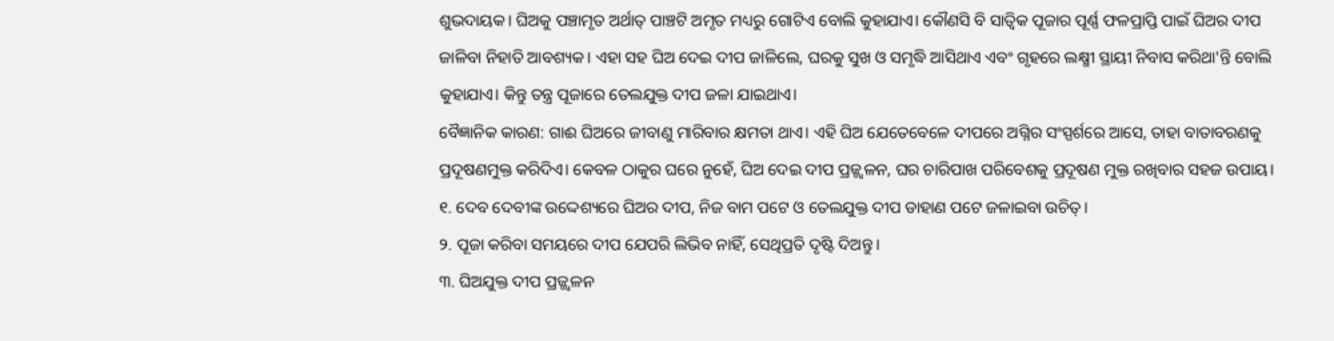ଶୁଭଦାୟକ। ଘିଅକୁ ପଞ୍ଚାମୃତ ଅର୍ଥାତ୍ ପାଞ୍ଚଟି ଅମୃତ ମଧ୍ୟରୁ ଗୋଟିଏ ବୋଲି କୁହାଯାଏ। କୌଣସି ବି ସାତ୍ୱିକ ପୂଜାର ପୂର୍ଣ୍ଣ ଫଳପ୍ରାପ୍ତି ପାଇଁ ଘିଅର ଦୀପ ଜାଳିବା ନିହାତି ଆବଶ୍ୟକ। ଏହା ସହ ଘିଅ ଦେଇ ଦୀପ ଜାଳିଲେ, ଘରକୁ ସୁଖ ଓ ସମୃଦ୍ଧି ଆସିଥାଏ ଏବଂ ଗୃହରେ ଲକ୍ଷ୍ମୀ ସ୍ଥାୟୀ ନିବାସ କରିଥା'ନ୍ତି ବୋଲି କୁହାଯାଏ। କିନ୍ତୁ ତନ୍ତ୍ର ପୂଜାରେ ତେଲଯୁକ୍ତ ଦୀପ ଜଳା ଯାଇଥାଏ।
ବୈଜ୍ଞାନିକ କାରଣ: ଗାଈ ଘିଅରେ ଜୀବାଣୁ ମାରିବାର କ୍ଷମତା ଥାଏ। ଏହି ଘିଅ ଯେତେବେଳେ ଦୀପରେ ଅଗ୍ନିର ସଂସ୍ପର୍ଶରେ ଆସେ, ତାହା ବାତାବରଣକୁ ପ୍ରଦୂଷଣମୁକ୍ତ କରିଦିଏ। କେବଳ ଠାକୁର ଘରେ ନୁହେଁ, ଘିଅ ଦେଇ ଦୀପ ପ୍ରଜ୍ଜ୍ୱଳନ, ଘର ଚାରିପାଖ ପରିବେଶକୁ ପ୍ରଦୂଷଣ ମୁକ୍ତ ରଖିବାର ସହଜ ଉପାୟ।
୧. ଦେବ ଦେବୀଙ୍କ ଉଦ୍ଦେଶ୍ୟରେ ଘିଅର ଦୀପ, ନିଜ ବାମ ପଟେ ଓ ତେଲଯୁକ୍ତ ଦୀପ ଡାହାଣ ପଟେ ଜଳାଇବା ଉଚିତ୍।
୨. ପୂଜା କରିବା ସମୟରେ ଦୀପ ଯେପରି ଲିଭିବ ନାହିଁ, ସେଥିପ୍ରତି ଦୃଷ୍ଟି ଦିଅନ୍ତୁ ।
୩. ଘିଅଯୁକ୍ତ ଦୀପ ପ୍ରଜ୍ଜ୍ୱଳନ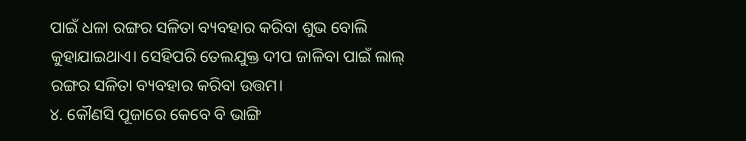ପାଇଁ ଧଳା ରଙ୍ଗର ସଳିତା ବ୍ୟବହାର କରିବା ଶୁଭ ବୋଲି କୁହାଯାଇଥାଏ। ସେହିପରି ତେଲଯୁକ୍ତ ଦୀପ ଜାଳିବା ପାଇଁ ଲାଲ୍ ରଙ୍ଗର ସଳିତା ବ୍ୟବହାର କରିବା ଉତ୍ତମ।
୪. କୌଣସି ପୂଜାରେ କେବେ ବି ଭାଙ୍ଗି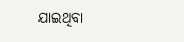ଯାଇଥିବା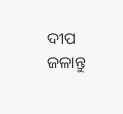ଦୀପ ଜଳାନ୍ତୁ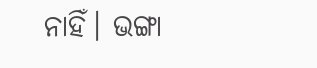ନାହିଁ। ଭଙ୍ଗା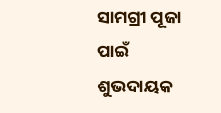ସାମଗ୍ରୀ ପୂଜା ପାଇଁ ଶୁଭଦାୟକ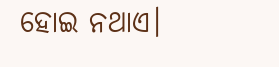ହୋଇ ନଥାଏ।